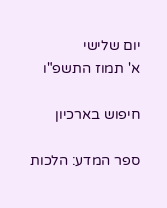יום שלישי
א' תמוז התשפ"ו

חיפוש בארכיון

ספר המדע: הלכות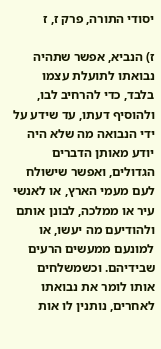יסודי התורה, פרק ז, ז

ז) הנביא, אפשר שתהיה נבואתו לתועלת עצמו בלבד, כדי להרחיב לבו, ולהוסיף דעתו, עד שידע על ידי הנבואה מה שלא היה יודע מאותן הדברים הגדולים, ואפשר שישולח לעם מעמי הארץ, או לאנשי עיר או ממלכה, לבונן אותם ולהודיעם מה יעשו, או למונעם ממעשים הרעים שבידיהם. וכשמשלחים אותו לומר את נבואתו לאחרים, נותנין לו אות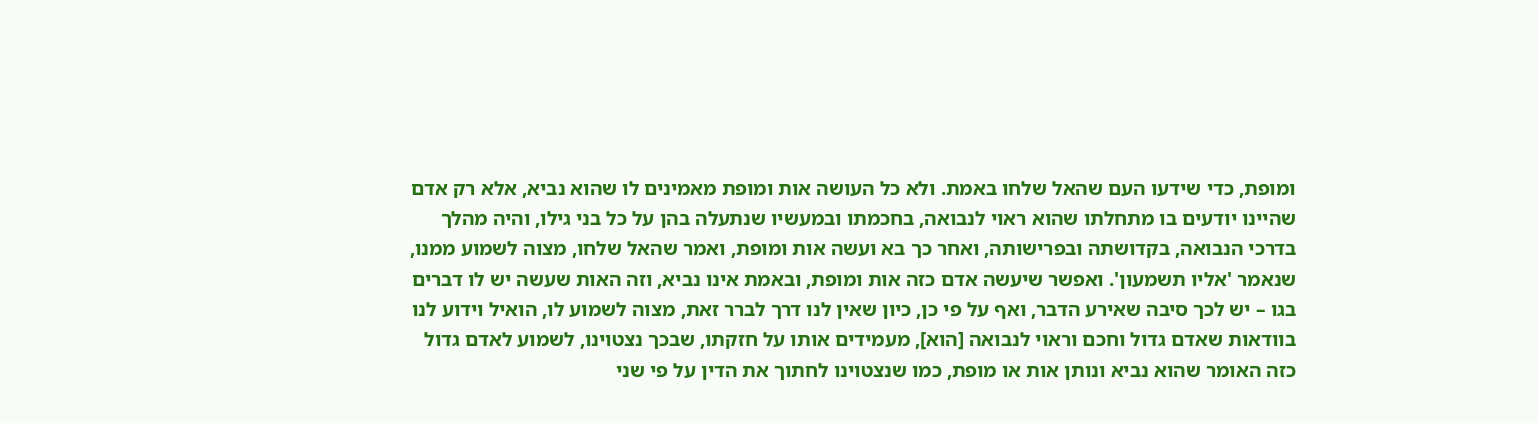ומופת, כדי שידעו העם שהאל שלחו באמת. ולא כל העושה אות ומופת מאמינים לו שהוא נביא, אלא רק אדם שהיינו יודעים בו מתחלתו שהוא ראוי לנבואה, בחכמתו ובמעשיו שנתעלה בהן על כל בני גילו, והיה מהלך בדרכי הנבואה, בקדושתה ובפרישותה, ואחר כך בא ועשה אות ומופת, ואמר שהאל שלחו, מצוה לשמוע ממנו, שנאמר 'אליו תשמעון'. ואפשר שיעשה אדם כזה אות ומופת, ובאמת אינו נביא, וזה האות שעשה יש לו דברים בגו – יש לכך סיבה שאירע הדבר, ואף על פי כן, כיון שאין לנו דרך לברר זאת, מצוה לשמוע לו, הואיל וידוע לנו בוודאות שאדם גדול וחכם וראוי לנבואה [הוא], מעמידים אותו על חזקתו, שבכך נצטוינו, לשמוע לאדם גדול כזה האומר שהוא נביא ונותן אות או מופת, כמו שנצטוינו לחתוך את הדין על פי שני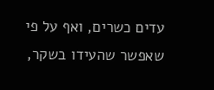עדים כשרים, ואף על פי שאפשר שהעידו בשקר,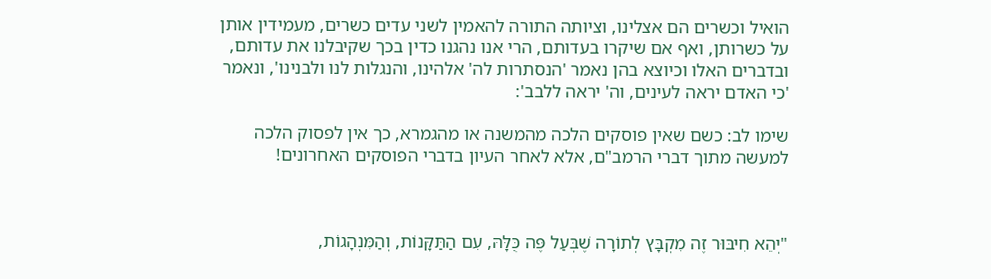הואיל וכשרים הם אצלינו, וציותה התורה להאמין לשני עדים כשרים, מעמידין אותן על כשרותן, ואף אם שיקרו בעדותם, הרי אנו נהגנו כדין בכך שקיבלנו את עדותם, ובדברים האלו וכיוצא בהן נאמר 'הנסתרות לה' אלהינו, והנגלות לנו ולבנינו', ונאמר 'כי האדם יראה לעינים, וה' יראה ללבב':

שימו לב: כשם שאין פוסקים הלכה מהמשנה או מהגמרא, כך אין לפסוק הלכה למעשה מתוך דברי הרמב"ם, אלא לאחר העיון בדברי הפוסקים האחרונים!



"יְהֵא חִיבּוּר זֶה מִקְבָּץ לְתוֹרָה שֶׁבְּעַל פֶּה כֻּלָּהּ, עִם הַתַּקָּנוֹת, וְהַמִּנְהָגוֹת,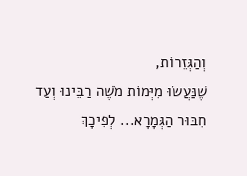וְהַגְּזֵרוֹת,
שֶׁנַּעֲשׂוּ מִיְּמוֹת מֹשֶׁה רַבֵּינוּ וְעַד חִבּוּר הַגְּמָרָא... לְפִיכָךְ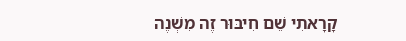קָרָאתִי שֵׁם חִיבּוּר זֶה מִשְׁנֶה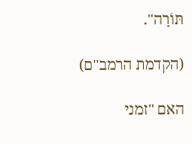תּוֹרָה".

(הקדמת הרמב"ם)

האם "זמני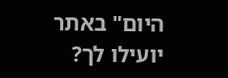היום" באתר יועילו לך?